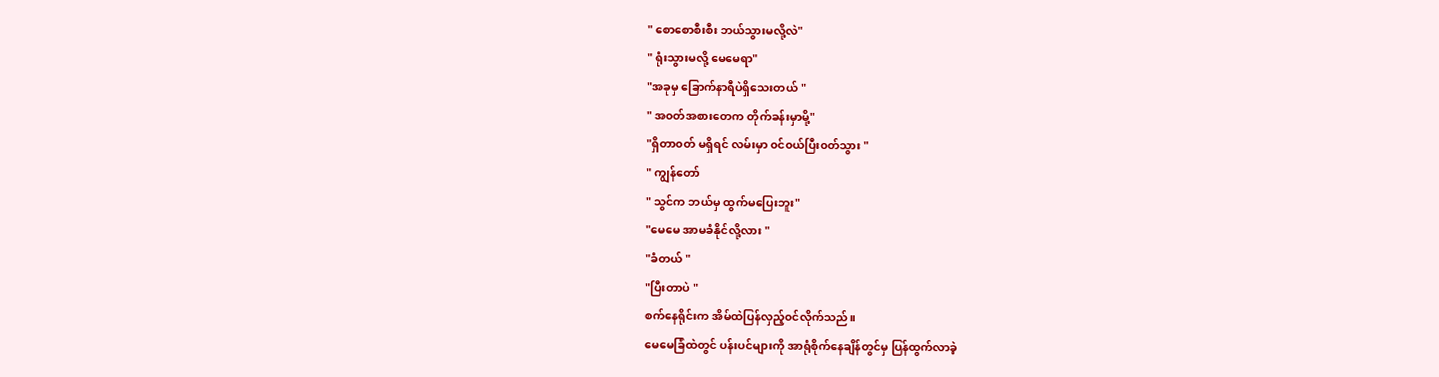" စောစောစီးစီး ဘယ်သွားမလို့လဲ"
" ရုံးသွားမလို့ မေမေရာ"
"အခုမှ ခြောက်နာရီပဲရှိသေးတယ် "
" အ၀တ်အစားတေက တိုက်ခန်းမှာမို့"
"ရှိတာ၀တ် မရှိရင် လမ်းမှာ ၀င်၀ယ်ပြီး၀တ်သွား "
" ကျွန်တော်
" သွင်က ဘယ်မှ ထွက်မပြေးဘူး"
"မေမေ အာမခံနိုင်လို့လား "
"ခံတယ် "
"ပြီးတာပဲ "
စက်နေရိုင်းက အိမ်ထဲပြန်လှည့်၀င်လိုက်သည်။
မေမေခြံထဲတွင် ပန်းပင်များကို အာရုံစိုက်နေချိန်တွင်မှ ပြန်ထွက်လာခဲ့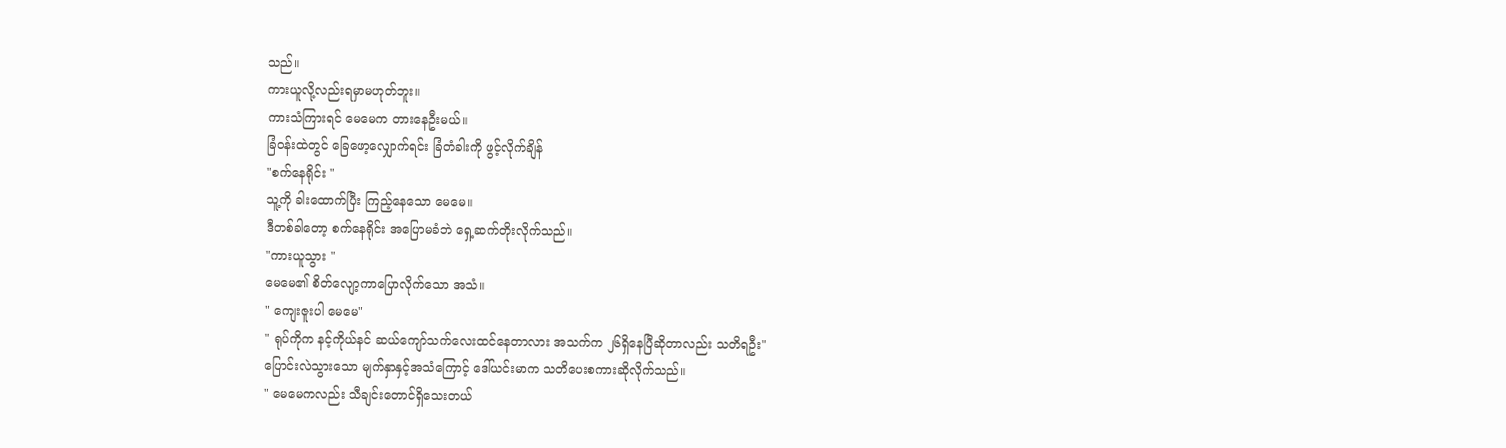သည်။
ကားယူလို့လည်းရမှာမဟုတ်ဘူး။
ကားသံကြားရင် မေမေက တားနေဦးမယ်။
ခြံ၀န်းထဲတွင် ခြေဖော့လျှောက်ရင်း ခြံတံခါးကို ဖွင့်လိုက်ချိန်
"စက်နေရိုင်း "
သူ့ကို ခါးထောက်ပြီး ကြည့်နေသော မေမေ။
ဒီတစ်ခါတော့ စက်နေရိုင်း အပြောမခံဘဲ ရှေ့ဆက်တိုးလိုက်သည်။
"ကားယူသွား "
မေမေ၏ စိတ်လျော့ကာပြောလိုက်သော အသံ။
" ကျေးဇူးပါ မေမေ"
" ရုပ်ကိုက နင့်ကိုယ်နင် ဆယ်ကျော်သက်လေးထင်နေတာလား အသက်က ၂၆ရှိနေပြီဆိုတာလည်း သတိရဦး"
ပြောင်းလဲသွားသော မျက်နှာနှင့်အသံကြောင့် ဒေါ်ယင်းမာက သတိပေးစကားဆိုလိုက်သည်။
" မေမေကလည်း သီချင်းတောင်ရှိသေးတယ်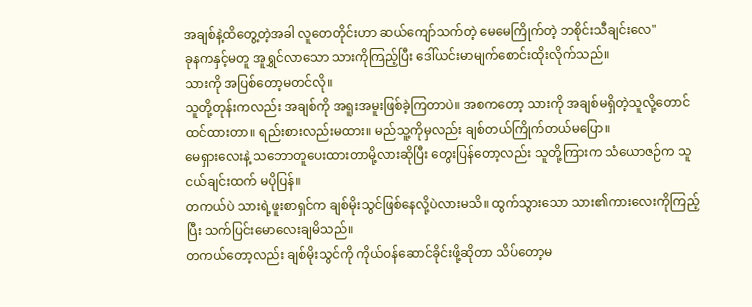အချစ်နဲ့ထိတွေ့တဲ့အခါ လူတေတိုင်းဟာ ဆယ်ကျော်သက်တဲ့ မေမေကြိုက်တဲ့ ဘစိုင်းသီချင်းလေ"
ခုနကနှင့်မတူ အူရွှင်လာသော သားကိုကြည့်ပြီး ဒေါ်ယင်းမာမျက်စောင်းထိုးလိုက်သည်။
သားကို အပြစ်တော့မတင်လို။
သူတို့တုန်းကလည်း အချစ်ကို အရူးအမူးဖြစ်ခဲ့ကြတာပဲ။ အစကတော့ သားကို အချစ်မရှိတဲ့သူလို့တောင်ထင်ထားတာ။ ရည်းစားလည်းမထား။ မည်သူ့ကိုမှလည်း ချစ်တယ်ကြိုက်တယ်မပြော။
မေရှားလေးနဲ့ သဘောတူပေးထားတာမို့လားဆိုပြီး တွေးပြန်တော့လည်း သူတို့ကြားက သံယောဇဉ်က သူငယ်ချင်းထက် မပိုပြန်။
တကယ်ပဲ သားရဲ့ဖူးစာရှင်က ချစ်မိုးသွင်ဖြစ်နေလို့ပဲလားမသိ။ ထွက်သွားသော သား၏ကားလေးကိုကြည့်ပြီး သက်ပြင်းမောလေးချမိသည်။
တကယ်တော့လည်း ချစ်မိုးသွင်ကို ကိုယ်၀န်ဆောင်ခိုင်းဖို့ဆိုတာ သိပ်တော့မ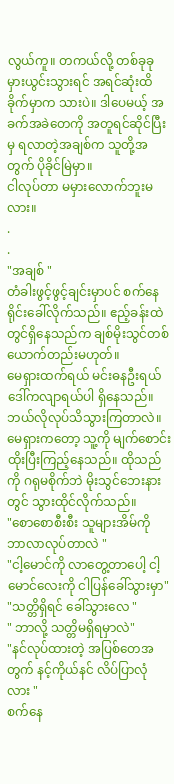လွယ်ကူ။ တကယ်လို့ တစ်ခုခုမှားယွင်းသွားရင် အရင်ဆုံးထိခိုက်မှာက သားပဲ။ ဒါပေမယ့် အခက်အခဲတေကို အတူရင်ဆိုင်ပြီးမှ ရလာတဲ့အချစ်က သူတို့အတွက် ပိုခိုင်မြဲမှာ။
ငါလုပ်တာ မမှားလောက်ဘူးမလား။
.
.
"အချစ် "
တံခါးဖွင့်ဖွင့်ချင်းမှာပင် စက်နေရိုင်းခေါ်လိုက်သည်။ ဧည့်ခန်းထဲတွင်ရှိနေသည်က ချစ်မိုးသွင်တစ်ယောက်တည်းမဟုတ်။
မေရှားထက်ရယ် မင်းဓနဦးရယ် ဒေါ်ကလျာရယ်ပါ ရှိနေသည်။ ဘယ်လိုလုပ်သိသွားကြတာလဲ။
မေရှားကတော့ သူ့ကို မျက်စောင်းထိုးပြီးကြည့်နေသည်။ ထိုသည်ကို ဂရုမစိုက်ဘဲ မိုးသွင်ဘေးနားတွင် သွားထိုင်လိုက်သည်။
"စောစောစီးစီး သူများအိမ်ကို ဘာလာလုပ်တာလဲ "
"ငါ့မောင်ကို လာတွေ့တာပေါ့ ငါ့မောင်လေးကို ငါပြန်ခေါ်သွားမှာ"
"သတ္တိရှိရင် ခေါ်သွားလေ "
" ဘာလို့ သတ္တိမရှိရမှာလဲ"
"နင်လုပ်ထားတဲ့ အပြစ်တေအတွက် နင့်ကိုယ်နင် လိပ်ပြာလုံလား "
စက်နေ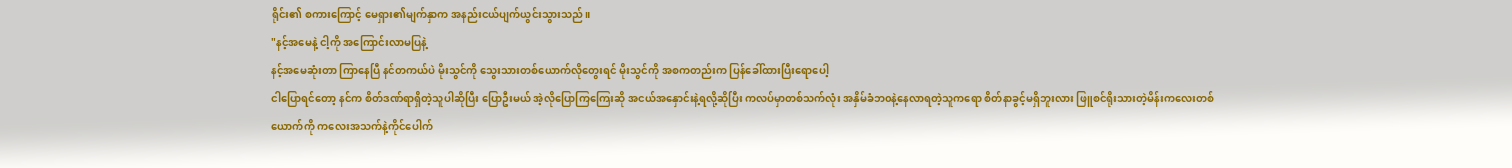ရိုင်း၏ စကားကြောင့် မေရှား၏မျက်နှာက အနည်းငယ်ပျက်ယွင်းသွားသည်။
"နင့်အမေနဲ့ ငါ့ကို အကြောင်းလာမပြနဲ့
နင့်အမေဆုံးတာ ကြာနေပြီ နင်တကယ်ပဲ မိုးသွင်ကို သွေးသားတစ်ယောက်လိုတွေးရင် မိုးသွင်ကို အစကတည်းက ပြန်ခေါ်ထားပြီးရောပေါ့
ငါပြောရင်တော့ နင်က စိတ်ဒဏ်ရာရှိတဲ့သူပါဆိုပြီး ပြောဦးမယ် အဲ့လိုပြောကြကြေးဆို အငယ်အနှောင်းနဲ့ရလို့ဆိုပြီး ကလပ်မှာတစ်သက်လုံး အနှိမ်ခံဘ၀နဲ့နေလာရတဲ့သူကရော စိတ်နာခွင့်မရှိဘူးလား ဖြူစင်ရိုးသားတဲ့မိန်းကလေးတစ်ယောက်ကို ကလေးအသက်နဲ့ကိုင်ပေါက်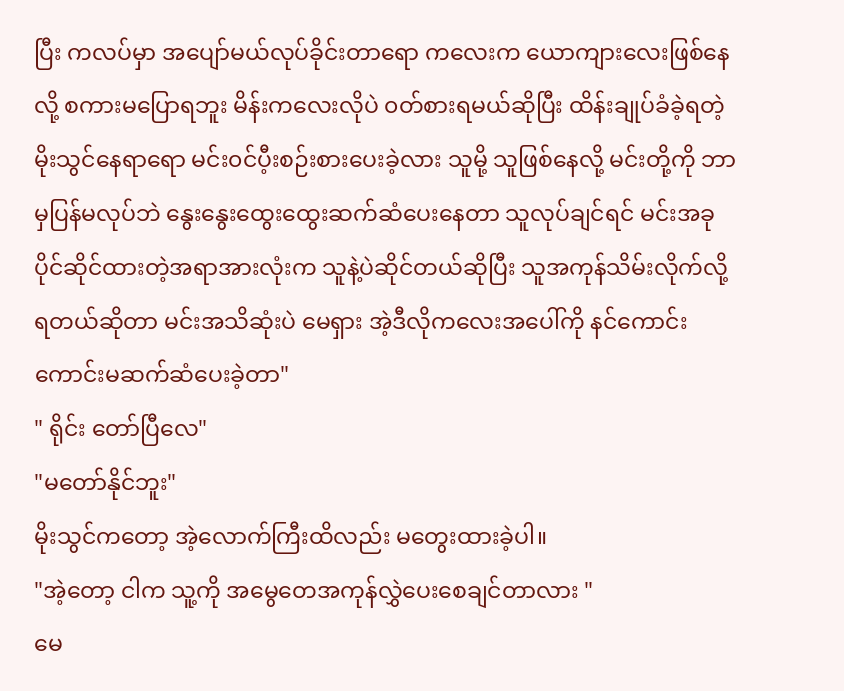ပြီး ကလပ်မှာ အပျော်မယ်လုပ်ခိုင်းတာရော ကလေးက ယောကျားလေးဖြစ်နေလို့ စကားမပြောရဘူး မိန်းကလေးလိုပဲ ၀တ်စားရမယ်ဆိုပြီး ထိန်းချုပ်ခံခဲ့ရတဲ့ မိုးသွင်နေရာရော မင်း၀င်ပီ့းစဉ်းစားပေးခဲ့လား သူမို့ သူဖြစ်နေလို့ မင်းတို့ကို ဘာမှပြန်မလုပ်ဘဲ နွေးနွေးထွေးထွေးဆက်ဆံပေးနေတာ သူလုပ်ချင်ရင် မင်းအခုပိုင်ဆိုင်ထားတဲ့အရာအားလုံးက သူနဲ့ပဲဆိုင်တယ်ဆိုပြီး သူအကုန်သိမ်းလိုက်လို့ရတယ်ဆိုတာ မင်းအသိဆုံးပဲ မေရှား အဲ့ဒီလိုကလေးအပေါ်ကို နင်ကောင်းကောင်းမဆက်ဆံပေးခဲ့တာ"
" ရိုင်း တော်ပြီလေ"
"မတော်နိုင်ဘူး"
မိုးသွင်ကတော့ အဲ့လောက်ကြီးထိလည်း မတွေးထားခဲ့ပါ။
"အဲ့တော့ ငါက သူ့ကို အမွေတေအကုန်လွှဲပေးစေချင်တာလား "
မေ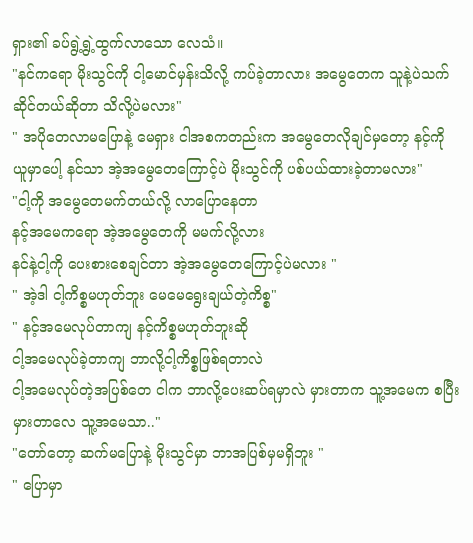ရှား၏ ခပ်ရွဲ့ရွဲ့ထွက်လာသော လေသံ။
"နင်ကရော မိုးသွင်ကို ငါ့မောင်မှန်းသိလို့ ကပ်ခဲ့တာလား အမွေတေက သူနဲ့ပဲသက်ဆိုင်တယ်ဆိုတာ သိလို့ပဲမလား"
" အပိုတေလာမပြောနဲ့ မေရှား ငါအစကတည်းက အမွေတေလိုချင်မှတော့ နင့်ကို ယူမှာပေါ့ နင်သာ အဲ့အမွေတေကြောင့်ပဲ မိုးသွင်ကို ပစ်ပယ်ထားခဲ့တာမလား"
"ငါ့ကို အမွေတေမက်တယ်လို့ လာပြောနေတာ
နင့်အမေကရော အဲ့အမွေတေကို မမက်လို့လား
နင်နဲ့ငါ့ကို ပေးစားစေချင်တာ အဲ့အမွေတေကြောင့်ပဲမလား "
" အဲ့ဒါ ငါ့ကိစ္စမဟုတ်ဘူး မေမေရွေးချယ်တဲ့ကိစ္စ"
" နင့်အမေလုပ်တာကျ နင့်ကိစ္စမဟုတ်ဘူးဆို
ငါ့အမေလုပ်ခဲ့တာကျ ဘာလို့ငါ့ကိစ္စဖြစ်ရတာလဲ
ငါ့အမေလုပ်တဲ့အပြစ်တေ ငါက ဘာလို့ပေးဆပ်ရမှာလဲ မှားတာက သူ့အမေက စပြီးမှားတာလေ သူ့အမေသာ.."
"တော်တော့ ဆက်မပြောနဲ့ မိုးသွင်မှာ ဘာအပြစ်မှမရှိဘူး "
" ပြောမှာ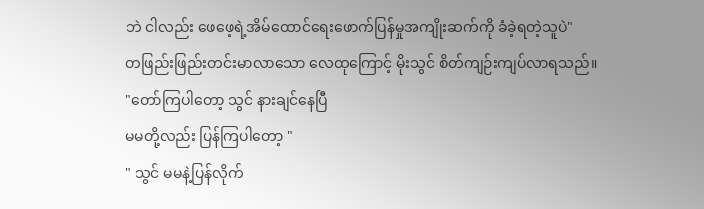ဘဲ ငါလည်း ဖေဖေ့ရဲ့အိမ်ထောင်ရေးဖောက်ပြန်မှုအကျိုးဆက်ကို ခံခဲ့ရတဲ့သူပဲ"
တဖြည်းဖြည်းတင်းမာလာသော လေထုကြောင့် မိုးသွင် စိတ်ကျဉ်းကျပ်လာရသည်။
"တော်ကြပါတော့ သွင် နားချင်နေပြီ
မမတို့လည်း ပြန်ကြပါတော့ "
" သွင် မမနဲ့ပြန်လိုက်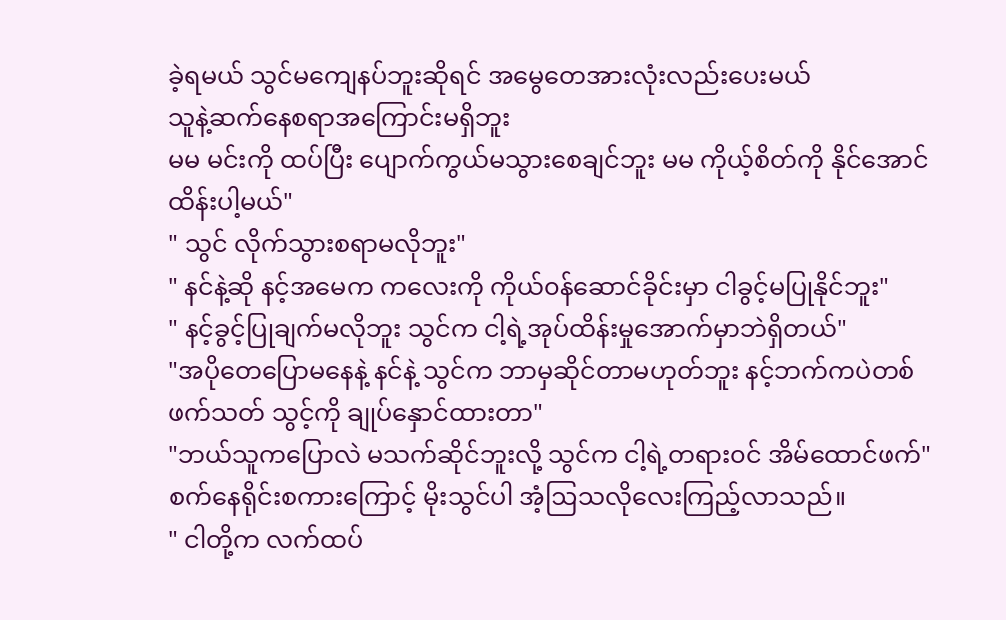ခဲ့ရမယ် သွင်မကျေနပ်ဘူးဆိုရင် အမွေတေအားလုံးလည်းပေးမယ်
သူနဲ့ဆက်နေစရာအကြောင်းမရှိဘူး
မမ မင်းကို ထပ်ပြီး ပျောက်ကွယ်မသွားစေချင်ဘူး မမ ကိုယ့်စိတ်ကို နိုင်အောင်ထိန်းပါ့မယ်"
" သွင် လိုက်သွားစရာမလိုဘူး"
" နင်နဲ့ဆို နင့်အမေက ကလေးကို ကိုယ်၀န်ဆောင်ခိုင်းမှာ ငါခွင့်မပြုနိုင်ဘူး"
" နင့်ခွင့်ပြုချက်မလိုဘူး သွင်က ငါ့ရဲ့အုပ်ထိန်းမှုအောက်မှာဘဲရှိတယ်"
"အပိုတေပြောမနေနဲ့ နင်နဲ့ သွင်က ဘာမှဆိုင်တာမဟုတ်ဘူး နင့်ဘက်ကပဲတစ်ဖက်သတ် သွင့်ကို ချုပ်နှောင်ထားတာ"
"ဘယ်သူကပြောလဲ မသက်ဆိုင်ဘူးလို့ သွင်က ငါ့ရဲ့တရား၀င် အိမ်ထောင်ဖက်"
စက်နေရိုင်းစကားကြောင့် မိုးသွင်ပါ အံ့ဩသလိုလေးကြည့်လာသည်။
" ငါတို့က လက်ထပ်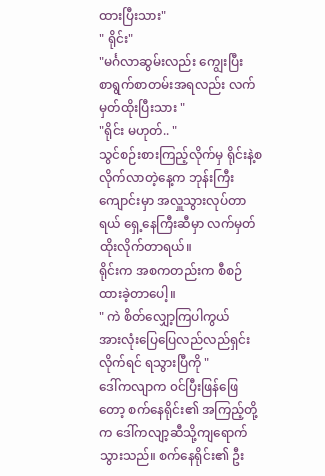ထားပြီးသား"
" ရိုင်း"
"မင်္ဂလာဆွမ်းလည်း ကျွေးပြီး
စာရွက်စာတမ်းအရလည်း လက်မှတ်ထိုးပြီးသား "
"ရိုင်း မဟုတ်.. "
သွင်စဉ်းစားကြည့်လိုက်မှ ရိုင်းနဲ့စလိုက်လာတဲ့နေ့က ဘုန်းကြီးကျောင်းမှာ အလှူသွားလုပ်တာရယ် ရှေ့နေကြီးဆီမှာ လက်မှတ်ထိုးလိုက်တာရယ်။
ရိုင်းက အစကတည်းက စီစဉ်ထားခဲ့တာပေါ့။
" ကဲ စိတ်လျှော့ကြပါကွယ်
အားလုံးပြေပြေလည်လည်ရှင်းလိုက်ရင် ရသွားပြီကို "
ဒေါ်ကလျာက ၀င်ပြီးဖြန်ဖြေတော့ စက်နေရိုင်း၏ အကြည့်တို့က ဒေါ်ကလျာ့ဆီသို့ကျရောက်သွားသည်။ စက်နေရိုင်း၏ ဦး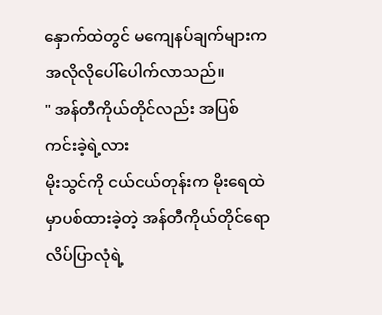နှောက်ထဲတွင် မကျေနပ်ချက်များက အလိုလိုပေါ်ပေါက်လာသည်။
" အန်တီကိုယ်တိုင်လည်း အပြစ်ကင်းခဲ့ရဲ့လား
မိုးသွင်ကို ငယ်ငယ်တုန်းက မိုးရေထဲမှာပစ်ထားခဲ့တဲ့ အန်တီကိုယ်တိုင်ရော လိပ်ပြာလုံရဲ့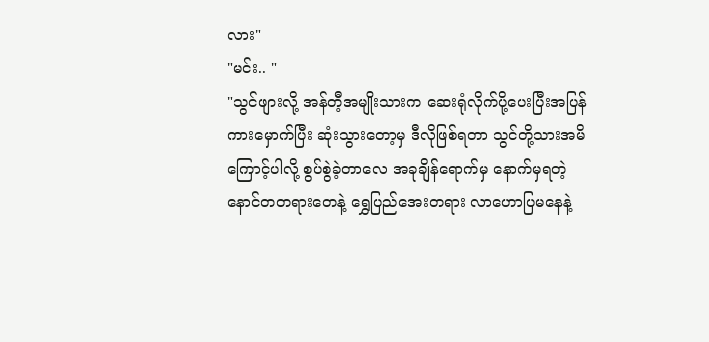လား"
"မင်း.. "
"သွင်ဖျားလို့ အန်တီ့အမျိုးသားက ဆေးရုံလိုက်ပို့ပေးပြီးအပြန် ကားမှောက်ပြီး ဆုံးသွားတော့မှ ဒီလိုဖြစ်ရတာ သွင်တို့သားအမိကြောင့်ပါလို့ စွပ်စွဲခဲ့တာလေ အခုချိန်ရောက်မှ နောက်မှရတဲ့ နောင်တတရားတေနဲ့ ရွှေပြည်အေးတရား လာဟောပြမနေနဲ့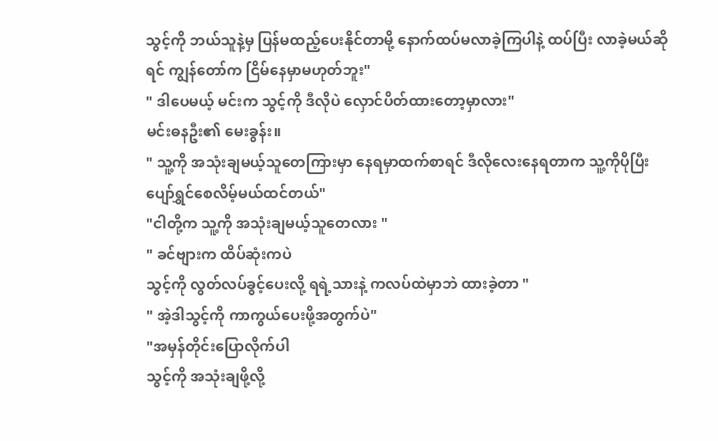သွင့်ကို ဘယ်သူနဲ့မှ ပြန်မထည့်ပေးနိုင်တာမို့ နောက်ထပ်မလာခဲ့ကြပါနဲ့ ထပ်ပြီး လာခဲ့မယ်ဆိုရင် ကျွန်တော်က ငြိမ်နေမှာမဟုတ်ဘူး"
" ဒါပေမယ့် မင်းက သွင့်ကို ဒီလိုပဲ လှောင်ပိတ်ထားတော့မှာလား"
မင်းဓနဦး၏ မေးခွန်း။
" သူ့ကို အသုံးချမယ့်သူတေကြားမှာ နေရမှာထက်စာရင် ဒီလိုလေးနေရတာက သူ့ကိုပိုပြီး ပျော်ရွှင်စေလိမ့်မယ်ထင်တယ်"
"ငါတို့က သူ့ကို အသုံးချမယ့်သူတေလား "
" ခင်ဗျားက ထိပ်ဆုံးကပဲ
သွင့်ကို လွတ်လပ်ခွင့်ပေးလို့ ရရဲ့သားနဲ့ ကလပ်ထဲမှာဘဲ ထားခဲ့တာ "
" အဲ့ဒါသွင့်ကို ကာကွယ်ပေးဖို့အတွက်ပဲ"
"အမှန်တိုင်းပြောလိုက်ပါ
သွင့်ကို အသုံးချဖို့လို့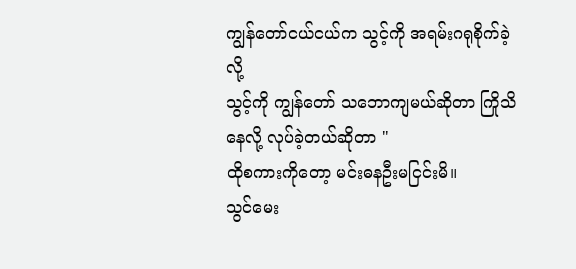ကျွန်တော်ငယ်ငယ်က သွင့်ကို အရမ်းဂရုစိုက်ခဲ့လို့
သွင့်ကို ကျွန်တော် သဘောကျမယ်ဆိုတာ ကြိုသိနေလို့ လုပ်ခဲ့တယ်ဆိုတာ "
ထိုစကားကိုတော့ မင်းဓနဦးမငြင်းမိ။
သွင်မေး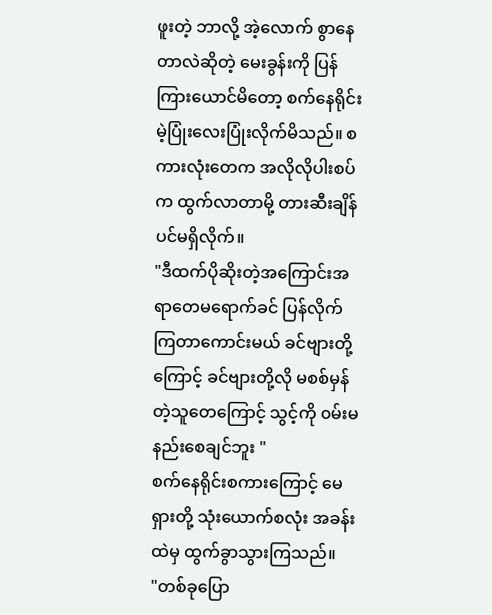ဖူးတဲ့ ဘာလို့ အဲ့လောက် စွာနေတာလဲဆိုတဲ့ မေးခွန်းကို ပြန်ကြားယောင်မိတော့ စက်နေရိုင်းမဲ့ပြုံးလေးပြုံးလိုက်မိသည်။ စကားလုံးတေက အလိုလိုပါးစပ်က ထွက်လာတာမို့ တားဆီးချိန်ပင်မရှိလိုက်။
"ဒီထက်ပိုဆိုးတဲ့အကြောင်းအရာတေမရောက်ခင် ပြန်လိုက်ကြတာကောင်းမယ် ခင်ဗျားတို့ကြောင့် ခင်ဗျားတို့လို မစစ်မှန်တဲ့သူတေကြောင့် သွင့်ကို ၀မ်းမနည်းစေချင်ဘူး "
စက်နေရိုင်းစကားကြောင့် မေရှားတို့ သုံးယောက်စလုံး အခန်းထဲမှ ထွက်ခွာသွားကြသည်။
"တစ်ခုပြော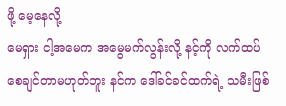ဖို့ မေ့နေလို့
မေရှား ငါ့အမေက အမွေမက်လွန်းလို့ နင့်ကို လက်ထပ်စေချင်တာမဟုတ်ဘူး နင်က ဒေါ်ခင်ခင်ထက်ရဲ့ သမီးဖြစ်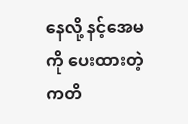နေလို့ နင့်အေမကို ပေးထားတဲ့ကတိ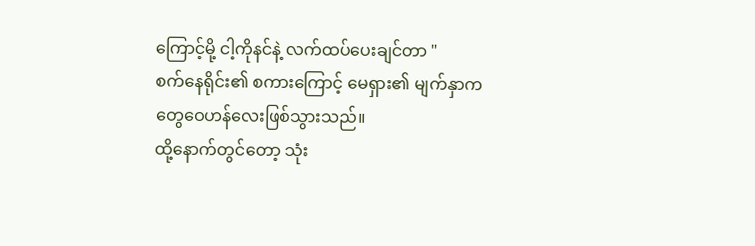ကြောင့်မို့ ငါ့ကိုနင်နဲ့ လက်ထပ်ပေးချင်တာ "
စက်နေရိုင်း၏ စကားကြောင့် မေရှား၏ မျက်နှာက တွေဝေဟန်လေးဖြစ်သွားသည်။
ထို့နောက်တွင်တော့ သုံး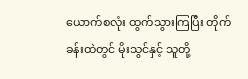ယောက်စလုံး ထွက်သွားကြပြီး တိုက်ခန်းထဲတွင် မိုးသွင်နှင့် သူတို့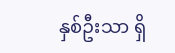နှစ်ဦးသာ ရှိ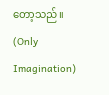တော့သည်။
(Only Imagination)